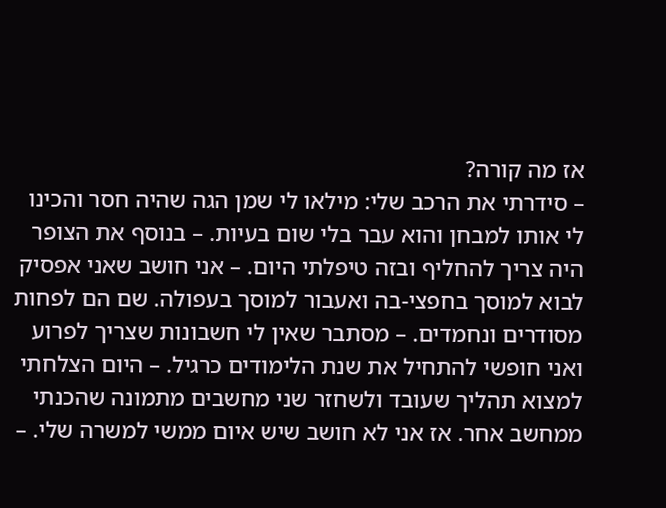אז מה קורה?
– סידרתי את הרכב שלי: מילאו לי שמן הגה שהיה חסר והכינו לי אותו למבחן והוא עבר בלי שום בעיות. – בנוסף את הצופר היה צריך להחליף ובזה טיפלתי היום. – אני חושב שאני אפסיק לבוא למוסך בחפצי-בה ואעבור למוסך בעפולה. שם הם לפחות מסודרים ונחמדים. – מסתבר שאין לי חשבונות שצריך לפרוע ואני חופשי להתחיל את שנת הלימודים כרגיל. – היום הצלחתי למצוא תהליך שעובד ולשחזר שני מחשבים מתמונה שהכנתי ממחשב אחר. אז אני לא חושב שיש איום ממשי למשרה שלי. –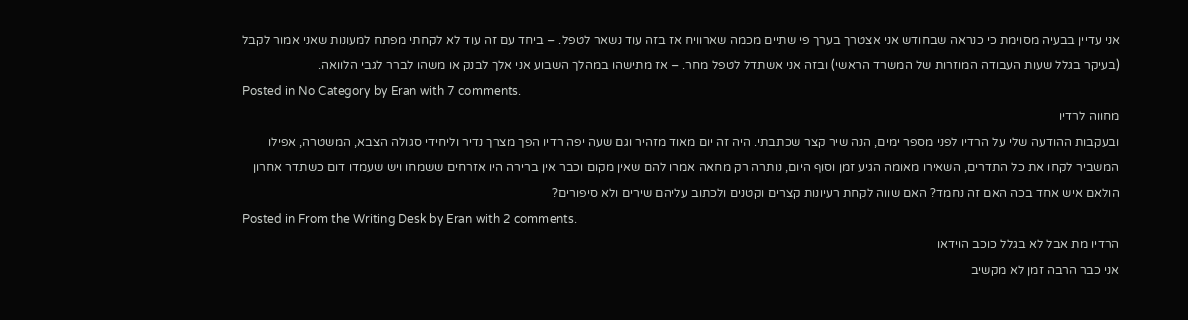אני עדיין בבעיה מסוימת כי כנראה שבחודש אני אצטרך בערך פי שתיים מכמה שארוויח אז בזה עוד נשאר לטפל. – ביחד עם זה עוד לא לקחתי מפתח למעונות שאני אמור לקבל (בעיקר בגלל שעות העבודה המוזרות של המשרד הראשי) ובזה אני אשתדל לטפל מחר. – אז מתישהו במהלך השבוע אני אלך לבנק או משהו לברר לגבי הלוואה.
Posted in No Category by Eran with 7 comments.
מחווה לרדיו
ובעקבות ההודעה שלי על הרדיו לפני מספר ימים, הנה שיר קצר שכתבתי. היה זה יום מאוד מזהיר וגם שעה יפה רדיו הפך מצרך נדיר וליחידי סגולה הצבא, המשטרה, אפילו המשביר לקחו את כל התדרים, השאירו מאומה הגיע זמן וסוף היום, נותרה רק מחאה אמרו להם שאין מקום וכבר אין ברירה היו אזרחים ששמחו ויש שעמדו דום כשתדר אחרון הולאם איש אחד בכה האם זה נחמד? האם שווה לקחת רעיונות קצרים וקטנים ולכתוב עליהם שירים ולא סיפורים?
Posted in From the Writing Desk by Eran with 2 comments.
הרדיו מת אבל לא בגלל כוכב הוידאו
אני כבר הרבה זמן לא מקשיב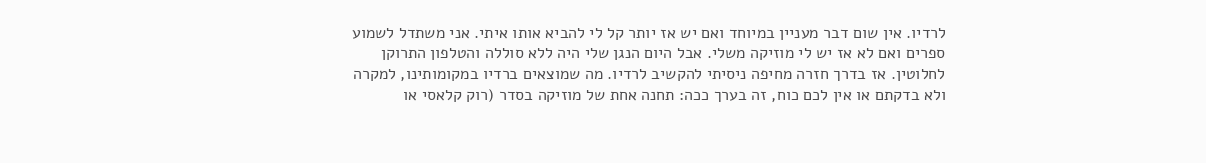לרדיו. אין שום דבר מעניין במיוחד ואם יש אז יותר קל לי להביא אותו איתי. אני משתדל לשמוע ספרים ואם לא אז יש לי מוזיקה משלי. אבל היום הנגן שלי היה ללא סוללה והטלפון התרוקן לחלוטין. אז בדרך חזרה מחיפה ניסיתי להקשיב לרדיו. מה שמוצאים ברדיו במקומותינו, למקרה ולא בדקתם או אין לכם כוח, זה בערך ככה: תחנה אחת של מוזיקה בסדר (רוק קלאסי או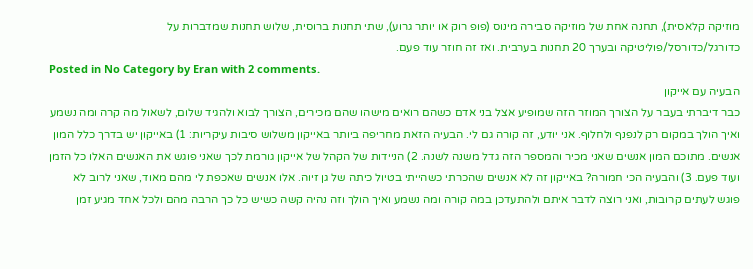מוזיקה קלאסית), תחנה אחת של מוזיקה סבירה מינוס (פופ רוק או יותר גרוע), שתי תחנות ברוסית, שלוש תחנות שמדברות על כדורגל/כדורסל/פוליטיקה ובערך 20 תחנות בערבית. ואז זה חוזר עוד פעם.
Posted in No Category by Eran with 2 comments.
הבעיה עם אייקון
כבר דיברתי בעבר על הצורך המוזר הזה שמופיע אצל בני אדם כשהם רואים מישהו שהם מכירים, הצורך לבוא ולהגיד שלום, לשאול מה קרה ומה נשמע ואיך הולך במקום רק לנפנף ולחלוף. אני יודע, זה קורה גם לי. הבעיה הזאת מחריפה ביותר באייקון משלוש סיבות עיקריות: 1) באייקון יש בדרך כלל המון אנשים. מתוכם המון אנשים שאני מכיר והמספר הזה גדל משנה לשנה. 2) הניידות של הקהל של אייקון גורמת לכך שאני פוגש את האנשים האלו כל הזמן ועוד פעם. 3) והבעיה הכי חמורה? באייקון זה לא אנשים שהכרתי כשהייתי בטיול כיתה של גן זיוה. אלו אנשים שאכפת לי מהם מאוד, שאני לרוב לא פוגש לעתים קרובות, ואני רוצה לדבר איתם ולהתעדכן במה קורה ומה נשמע ואיך הולך וזה נהיה קשה כשיש כל כך הרבה מהם ולכל אחד מגיע זמן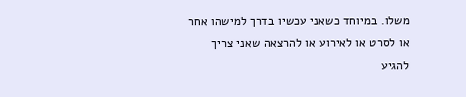משלו. במיוחד כשאני עכשיו בדרך למישהו אחר או לסרט או לאירוע או להרצאה שאני צריך להגיע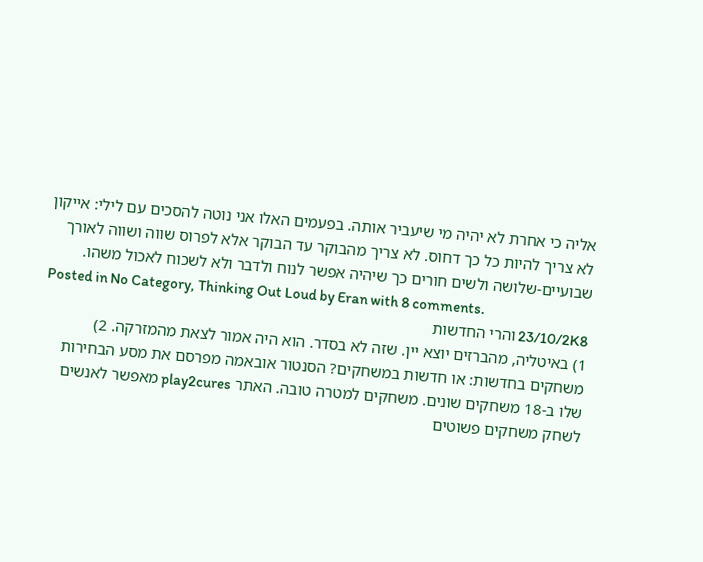אליה כי אחרת לא יהיה מי שיעביר אותה. בפעמים האלו אני נוטה להסכים עם לילי: אייקון לא צריך להיות כל כך דחוס. לא צריך מהבוקר עד הבוקר אלא לפרוס שווה ושווה לאורך שבועיים-שלושה ולשים חורים כך שיהיה אפשר לנוח ולדבר ולא לשכוח לאכול משהו.
Posted in No Category, Thinking Out Loud by Eran with 8 comments.
23/10/2K8 והרי החדשות
1) באיטליה, מהברזים יוצא יין. שזה לא בסדר. הוא היה אמור לצאת מהמזרקה. 2) משחקים בחדשות: או חדשות במשחקים? הסנטור אובאמה מפרסם את מסע הבחירות שלו ב-18 משחקים שונים. משחקים למטרה טובה. האתר play2cures מאפשר לאנשים לשחק משחקים פשוטים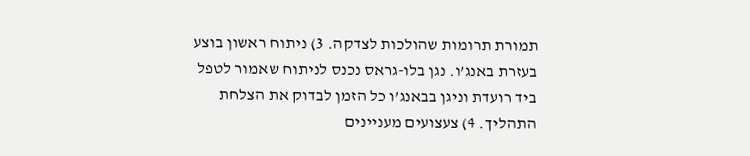תמורת תרומות שהולכות לצדקה. 3) ניתוח ראשון בוצע בעזרת באנג’ו. נגן בלו-גראס נכנס לניתוח שאמור לטפל ביד רועדת וניגן בבאנג’ו כל הזמן לבדוק את הצלחת התהליך. 4) צעצועים מעניינים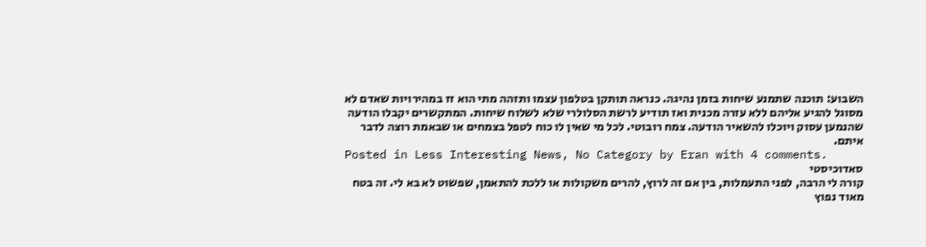השבוע: תוכנה שתמנע שיחות בזמן נהיגה. כנראה תותקן בטלפון עצמו ותזהה מתי הוא זז במהירויות שאדם לא מסוגל להגיע אליהם ללא עזרה מכנית ואז תודיע לרשת הסלולרי שלא לשלוח שיחות. המתקשרים יקבלו הודעה שהנמען עסוק ויוכלו להשאיר הודעה. צמח רובוטי. לכל מי שאין לו כוח לטפל בצמחים או שבאמת רוצה לדבר איתם.
Posted in Less Interesting News, No Category by Eran with 4 comments.
סאדוכיסטי
קורה לי הרבה, לפני התעמלות, בין אם זה לרוץ, להרים משקולות או ללכת להתאמן, שפשוט לא בא לי. זה בטח מאוד נפוץ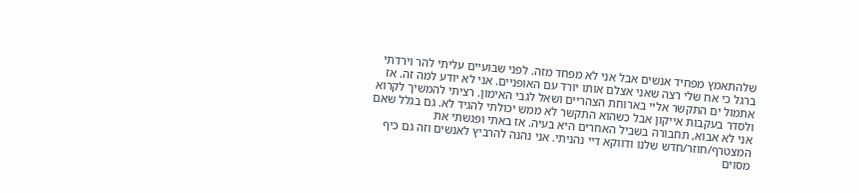שלהתאמץ מפחיד אנשים אבל אני לא מפחד מזה. לפני שבועיים עליתי להר וירדתי ברגל כי אח שלי רצה שאני אצלם אותו יורד עם האופניים. אני לא יודע למה זה. אז אתמול ים התקשר אליי בארוחת הצהריים ושאל לגבי האימון. רציתי להמשיך לקרוא ולסדר בעקבות אייקון אבל כשהוא התקשר לא ממש יכולתי להגיד לא. גם בגלל שאם אני לא אבוא, תחבורה בשביל האחרים היא בעיה. אז באתי ופגשתי את המצטרף/חוזר/חדש שלנו ודווקא דיי נהניתי. אני נהנה להרביץ לאנשים וזה גם כיף מסוים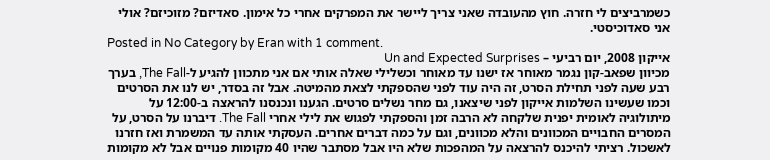כשמרביצים לי חזרה. חוץ מהעובדה שאני צריך ליישר את המפרקים אחרי כל אימון. סאדיזם? מזוכיזם? אולי אני סאדוכיסטי.
Posted in No Category by Eran with 1 comment.
אייקון 2008, יום רביעי – Un and Expected Surprises
מכיוון שפאב-קון נגמר מאוחר אז ישנו עד מאוחר וכשלילי שאלה אותי אם אני מתכוון להגיע ל-The Fall, בערך רבע שעה לפני תחילת הסרט, זה היה עוד לפני שהספקתי לצאת מהמיטה. אבל זה בסדר, יש לנו את הסרטים וכמו שעשינו השלמות אייקון לפני שיצאנו, גם מחר נשלים סרטים. הגענו ונכנסנו להראצה ב-12:00 על מיתולוגיה לאומית יפנית שלקחה לא הרבה זמן והספקתי לפגוש את לילי אחרי The Fall. דיברנו על הסרט, על המסרים החבויים המכוונים והלא מכוונים, וגם על כמה דברים אחרים. העסקתי אותה עד המשמרת ואז חזרנו לאשכול. רציתי להיכנס להרצאה על המהפכות שלא היו אבל מסתבר שהיו 40 מקומות פנויים אבל לא מקומות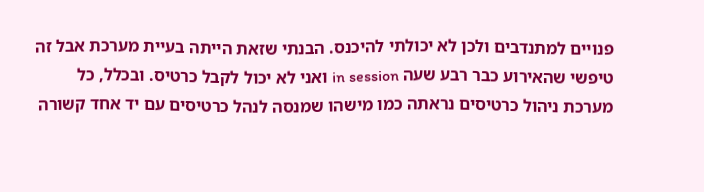פנויים למתנדבים ולכן לא יכולתי להיכנס. הבנתי שזאת הייתה בעיית מערכת אבל זה טיפשי שהאירוע כבר רבע שעה in session ואני לא יכול לקבל כרטיס. ובכלל, כל מערכת ניהול כרטיסים נראתה כמו מישהו שמנסה לנהל כרטיסים עם יד אחד קשורה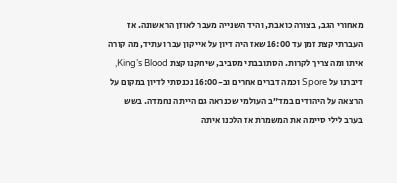מאחורי הגב, בצורה כואבת, והיד השנייה מעבר לאוזן הראשונה. אז העברתי קצת זמן עד 16:00 שאז היה דיון על אייקון עבר ועתיד, מה קורה איתו ומה צריך לקרות. הסתובבתי מסביב, שיחקנו קצת King’s Blood, דיברנו על Spore וכמה דברים אחרים וב-16:00 נכנסתי לדיון במקום על הרצאה על היהודים במד”ב העולמי שכנראה גם הייתה נחמדה. בשש בערב לילי סיימה את המשמרת אז הלכנו איתה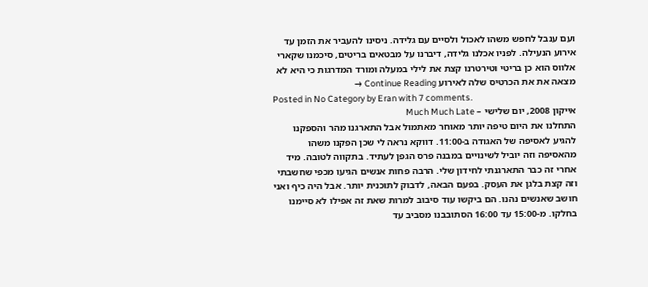ועם ענבל לחפש משהו לאכול ולסיים עם גלידה. ניסינו להעביר את הזמן עד אירוע הנעילה. לפניו אכלנו גלידה, דיברנו על מבטאים בריטים, סיכמנו שקארי אלווס הוא כן בריטי וטירטרנו קצת את לילי במעלה ומורד המדרגות כי היא לא מצאה את את הכרטיס שלה לאירוע Continue Reading →
Posted in No Category by Eran with 7 comments.
אייקון 2008, יום שלישי – Much Much Late
התחלנו את היום טיפה יותר מאוחר מאתמול אבל התארגנו מהר והספקנו להגיע לאסיפה של האגודה ב-11:00. דווקא נראה לי שכן הפקנו משהו מהאסיפה וזה יוביל לשינויים במבנה פרס הגפן לעתיד. בתקווה לטובה. מיד אחרי זה כבר התארגנתי לחידון שלי. הרבה פחות אנשים הגיעו מכפי שחשבתי וזה קצת בלגן את העסק. בפעם הבאה, לדבוק לתוכנית יותר. אבל היה כיף ואני חושב שאנשים נהנו. הם ביקשו עוד סיבוב למרות שאת זה אפילו לא סיימנו בחלקו. מ-15:00 עד 16:00 הסתובבנו מסביב עד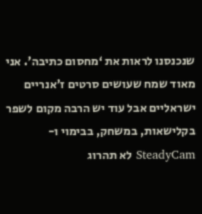שנכנסנו לראות את ‘מחסום כתיבה’. אני מאוד שמח שעושים סרטים ז’אנריים ישראליים אבל עוד יש הרבה מקום לשפר בקלישאות, במשחק, בבימוי ו-SteadyCam לא תהרוג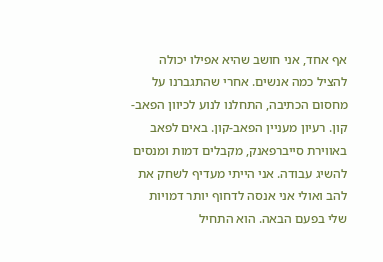אף אחד, אני חושב שהיא אפילו יכולה להציל כמה אנשים. אחרי שהתגברנו על מחסום הכתיבה, התחלנו לנוע לכיוון הפאב-קון. רעיון מעניין הפאב-קון. באים לפאב באווירת סייברפאנק, מקבלים דמות ומנסים להשיג עבודה. אני הייתי מעדיף לשחק את להב ואולי אני אנסה לדחוף יותר דמויות שלי בפעם הבאה. הוא התחיל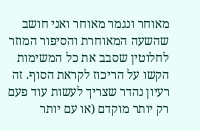מאוחר ונגמר מאוחר ואני חושב שהשעה המאוחרת והסיפור המוזר לחלוטין שסבב את כל המשימות הקשו על הריכוז לקראת הסוף. זה רעיון נהדר שצריך לעשות עוד פעם רק יותר מוקדם (או עם יותר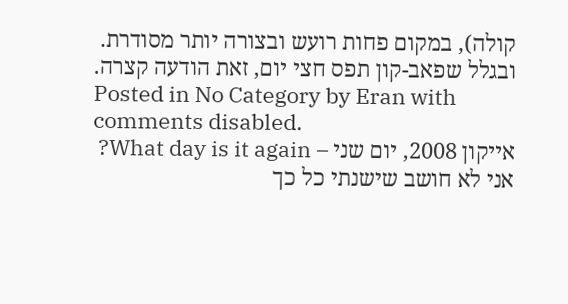קולה), במקום פחות רועש ובצורה יותר מסודרת. ובגלל שפאב-קון תפס חצי יום, זאת הודעה קצרה.
Posted in No Category by Eran with comments disabled.
אייקון 2008, יום שני – What day is it again?
אני לא חושב שישנתי כל כך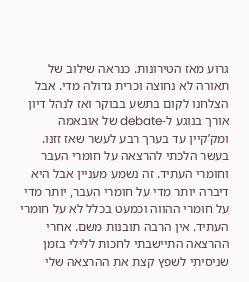גרוע מאז הטירונות. כנראה שילוב של תאורה לא נחוצה וכרית גדולה מדי. אבל הצלחנו לקום בתשע בבוקר ואז לנהל דיון אורך בנוגע ל-debate של אובאמה ומק’קיין עד בערך רבע לעשר שאז זזנו. בעשר הלכתי להרצאה על חומרי העבר וחומרי העתיד. זה נשמע מעניין אבל היא דיברה יותר מדי על חומרי העבר, יותר מדי על חומרי ההווה וכמעט בכלל לא על חומרי העתיד. אין הרבה תובנות משם. אחרי ההרצאה התיישבתי לחכות ללילי בזמן שניסיתי לשפץ קצת את ההרצאה שלי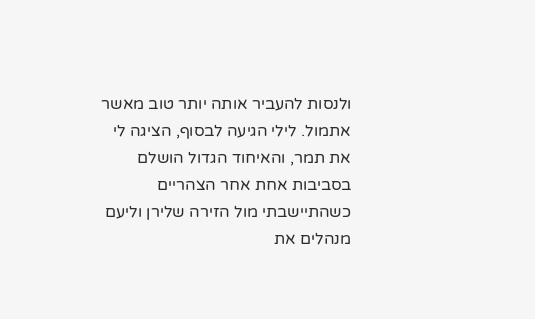ולנסות להעביר אותה יותר טוב מאשר אתמול. לילי הגיעה לבסוף, הציגה לי את תמר, והאיחוד הגדול הושלם בסביבות אחת אחר הצהריים כשהתיישבתי מול הזירה שלירן וליעם מנהלים את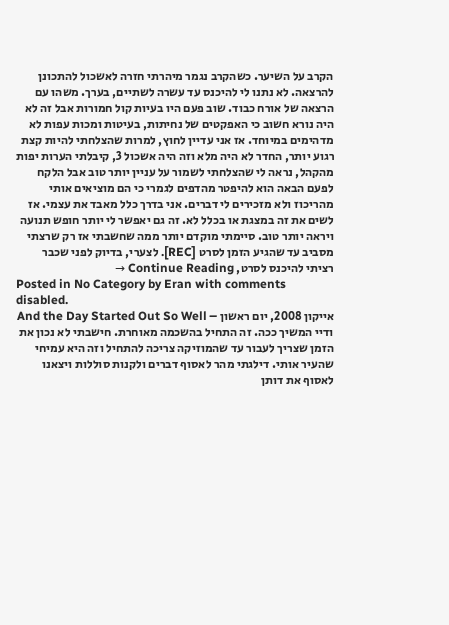הקרב על השיער. כשהקרב נגמר מיהרתי חזרה לאשכול להתכונן להרצאה. לא נתנו לי להיכנס עד עשרה לשתיים, בערך. משהו עם הרצאה של אורח כבוד. שוב פעם היו בעיות קול חמורות אבל זה לא היה נורא חשוב כי האפקטים של נחיתות, בעיטות ומכות עפות לא מדהימים במיוחד. אז אני עדיין לחוץ, למרות שהצלחתי להיות קצת רגוע יותר, החדר לא היה מלא וזה היה אשכול 3, קיבלתי הערות יפות מהקהל, נראה לי שהצלחתי לשמור על עניין יותר טוב אבל הלקח לפעם הבאה הוא להיפטר מהדפים לגמרי כי הם מוציאים אותי מהריכוז ולא מזכירים לי דברים. אני בדרך כלל מאבד את עצמי. אז לשים את זה במצגת או בכלל לא. זה גם יאפשר לי יותר חופש תנועה ויראה יותר טוב. סיימתי מוקדם יותר ממה שחשבתי אז רק שרצתי מסביב עד שהגיע הזמן לסרט [REC]. לצערי, בדיוק לפני שכבר רציתי להיכנס לסרט, Continue Reading →
Posted in No Category by Eran with comments disabled.
אייקון 2008, יום ראשון – And the Day Started Out So Well
ודיי המשיך ככה. זה התחיל בהשכמה מאוחרת. חישבתי לא נכון את הזמן שצריך לעבור עד שהמוזיקה צריכה להתחיל וזה היא עמיחי שהעיר אותי. דילגתי מהר לאסוף דברים ולקנות סוללות ויצאנו לאסוף את דותן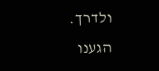ולדרך. הגענו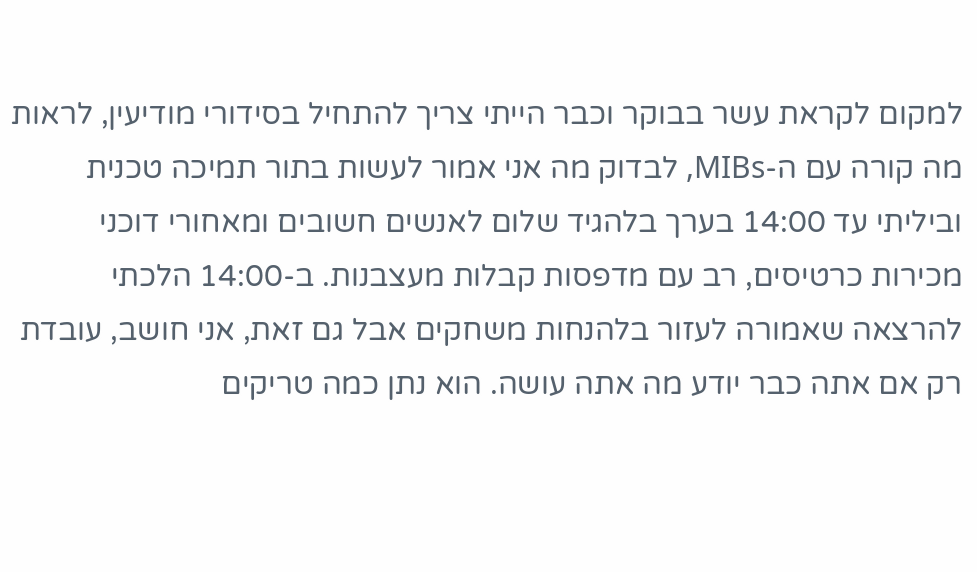למקום לקראת עשר בבוקר וכבר הייתי צריך להתחיל בסידורי מודיעין, לראות מה קורה עם ה-MIBs, לבדוק מה אני אמור לעשות בתור תמיכה טכנית וביליתי עד 14:00 בערך בלהגיד שלום לאנשים חשובים ומאחורי דוכני מכירות כרטיסים, רב עם מדפסות קבלות מעצבנות. ב-14:00 הלכתי להרצאה שאמורה לעזור בלהנחות משחקים אבל גם זאת, אני חושב, עובדת רק אם אתה כבר יודע מה אתה עושה. הוא נתן כמה טריקים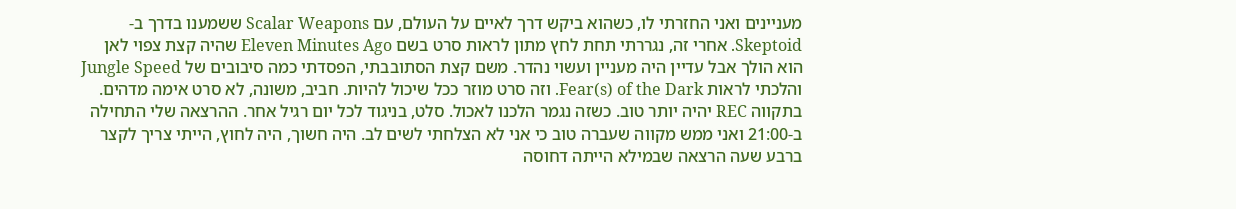מעניינים ואני החזרתי לו, כשהוא ביקש דרך לאיים על העולם, עם Scalar Weapons ששמענו בדרך ב-Skeptoid. אחרי זה, נגררתי תחת לחץ מתון לראות סרט בשם Eleven Minutes Ago שהיה קצת צפוי לאן הוא הולך אבל עדיין היה מעניין ועשוי נהדר. משם קצת הסתובבתי, הפסדתי כמה סיבובים של Jungle Speed והלכתי לראות Fear(s) of the Dark. וזה סרט מוזר ככל שיכול להיות. חביב, משונה, לא סרט אימה מדהים. בתקווה REC יהיה יותר טוב. כשזה נגמר הלכנו לאכול. סלט, בניגוד לכל יום רגיל אחר. ההרצאה שלי התחילה ב-21:00 ואני ממש מקווה שעברה טוב כי אני לא הצלחתי לשים לב. היה חשוך, היה לחוץ, הייתי צריך לקצר ברבע שעה הרצאה שבמילא הייתה דחוסה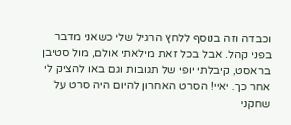וכבדה וזה בנוסף ללחץ הרגיל שלי כשאני מדבר בפני קהל. אבל בכל זאת מילאתי אולם, מול סטיבן בראסט, קיבלתי יופי של תגובות וגם באו להציק לי אחר כך. יאיי! הסרט האחרון להיום היה סרט על שחקני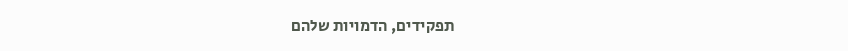תפקידים, הדמויות שלהם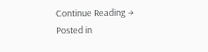Continue Reading →
Posted in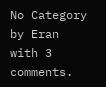No Category by Eran with 3 comments.